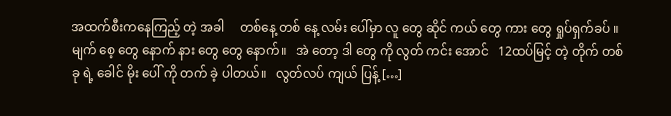အထက်စီးကနေကြည့် တဲ့ အခါ     တစ်နေ့ တစ် နေ့ လမ်း ပေါ်မှာ လူ တွေ ဆိုင် ကယ် တွေ ကား တွေ ရှုပ်ရှက်ခပ် ။   မျက် စေ့ တွေ နောက် နား တွေ တွေ နောက်။   အဲ တော့ ဒါ တွေ ကို လွတ် ကင်း အောင်   12ထပ်မြင့် တဲ့ တိုက် တစ် ခု ရဲ့ ခေါင် မိုး ပေါ် ကို တက် ခဲ့ ပါတယ်။   လွတ်လပ် ကျယ် ပြန့် […]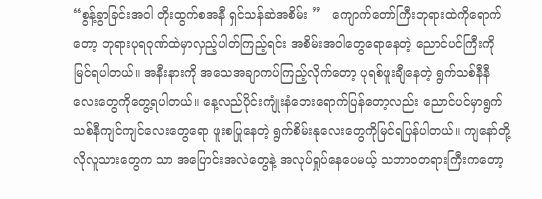“စွန့်ခွာခြင်းအဝါ တိုးထွက်စအနီ ရှင်သန်ဆဲအစိမ်း ”   ကျောက်တော်ကြီးဘုရားထဲကိုရောက်တော့ ဘုရားပုရဝုဏ်ထဲမှာလှည့်ပါတ်ကြည့်ရင်း အစိမ်းအဝါတွေရောနေတဲ့ ညောင်ပင်ကြီးကိုမြင်ရပါတယ်။ အနီးနားကို အသေအချာကပ်ကြည့်လိုက်တော့ ပုရစ်ဖူးချီနေတဲ့ ရွက်သစ်နီနီလေးတွေကိုတွေ့ရပါတယ်။ နေ့လည်ပိုင်းကျုံးနံဘေးရောက်ပြန်တော့လည်း ညောင်ပင်မှာရွက်သစ်နီကျင်ကျင်လေးတွေရော ဖူးစပြုနေတဲ့ ရွက်စိမ်းနုလေးတွေကိုမြင်ရပြန်ပါတယ်။ ကျနော်တို့လိုလူသားတွေက သာ အပြောင်းအလဲတွေနဲ့ အလုပ်ရှုပ်နေပေမယ့် သဘာဝတရားကြီးကတော့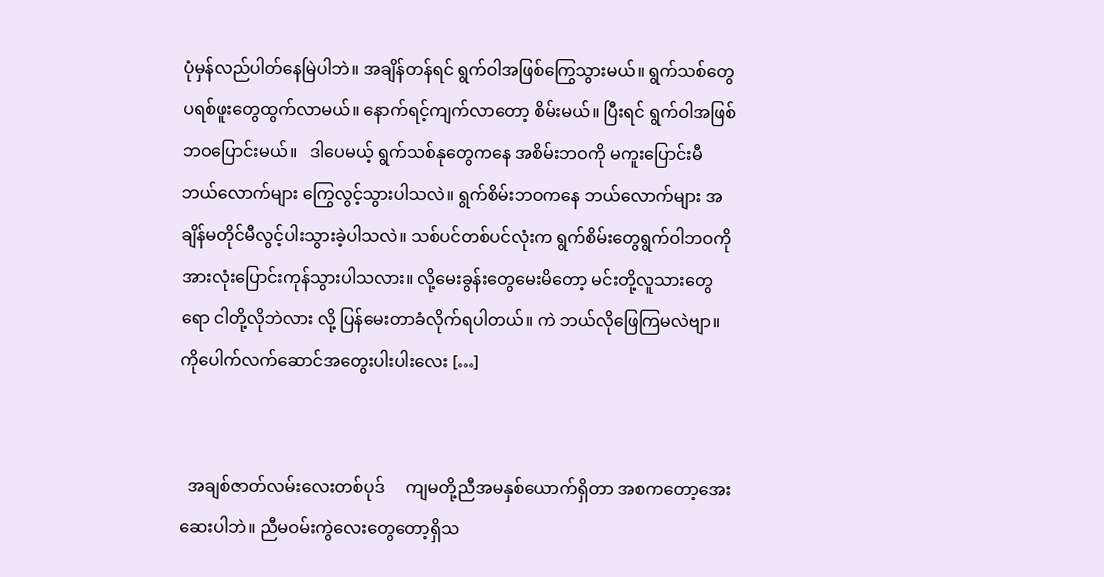ပုံမှန်လည်ပါတ်နေမြဲပါဘဲ။ အချိန်တန်ရင် ရွက်ဝါအဖြစ်ကြွေသွားမယ်။ ရွက်သစ်တွေပရစ်ဖူးတွေထွက်လာမယ်။ နောက်ရင့်ကျက်လာတော့ စိမ်းမယ်။ ပြီးရင် ရွက်ဝါအဖြစ်ဘဝပြောင်းမယ်။   ဒါပေမယ့် ရွက်သစ်နုတွေကနေ အစိမ်းဘဝကို မကူးပြောင်းမီ ဘယ်လောက်များ ကြွေလွင့်သွားပါသလဲ။ ရွက်စိမ်းဘဝကနေ ဘယ်လောက်များ အချိန်မတိုင်မီလွင့်ပါးသွားခဲ့ပါသလဲ။ သစ်ပင်တစ်ပင်လုံးက ရွက်စိမ်းတွေရွက်ဝါဘဝကိုအားလုံးပြောင်းကုန်သွားပါသလား။ လို့မေးခွန်းတွေမေးမိတော့ မင်းတို့လူသားတွေရော ငါတို့လိုဘဲလား လို့ ပြန်မေးတာခံလိုက်ရပါတယ်။ ကဲ ဘယ်လိုဖြေကြမလဲဗျာ။     ကိုပေါက်လက်ဆောင်အတွေးပါးပါးလေး […]


  အချစ်ဇာတ်လမ်းလေးတစ်ပုဒ်     ကျမတို့ညီအမနှစ်ယောက်ရှိတာ အစကတော့အေးဆေးပါဘဲ။ ညီမဝမ်းကွဲလေးတွေတော့ရှိသ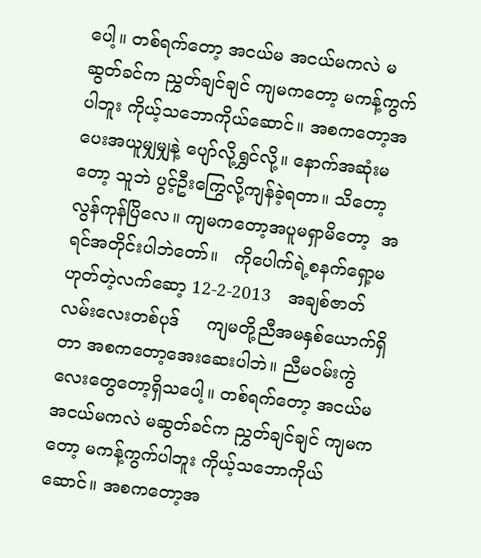ပေါ့။ တစ်ရက်တော့ အငယ်မ အငယ်မကလဲ မဆွတ်ခင်က ညွှတ်ချင်ချင် ကျမကတော့ မကန့်ကွက်ပါဘူး ကိုယ့်သဘောကိုယ်ဆောင်။ အစကတော့အပေးအယူမျှမျှနဲ့ ပျော်လို့ရွှင်လို့။ နောက်အဆုံးမတော့ သူဘဲ ပွင့်ဦးကြွေလို့ကျန်ခဲ့ရတာ။ သိတော့လွန်ကုန်ပြိလေ။ ကျမကတော့အပူမရှာမိတော့  အရင်အတိုင်းပါဘဲတော်။   ကိုပေါက်ရဲ့စနက်ရှော့မဟုတ်တဲ့လက်ဆော့ 12-2-2013   အချစ်ဇာတ်လမ်းလေးတစ်ပုဒ်     ကျမတို့ညီအမနှစ်ယောက်ရှိတာ အစကတော့အေးဆေးပါဘဲ။ ညီမဝမ်းကွဲလေးတွေတော့ရှိသပေါ့။ တစ်ရက်တော့ အငယ်မ အငယ်မကလဲ မဆွတ်ခင်က ညွှတ်ချင်ချင် ကျမကတော့ မကန့်ကွက်ပါဘူး ကိုယ့်သဘောကိုယ်ဆောင်။ အစကတော့အ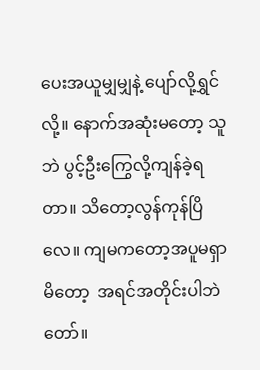ပေးအယူမျှမျှနဲ့ ပျော်လို့ရွှင်လို့။ နောက်အဆုံးမတော့ သူဘဲ ပွင့်ဦးကြွေလို့ကျန်ခဲ့ရတာ။ သိတော့လွန်ကုန်ပြိလေ။ ကျမကတော့အပူမရှာမိတော့  အရင်အတိုင်းပါဘဲတော်။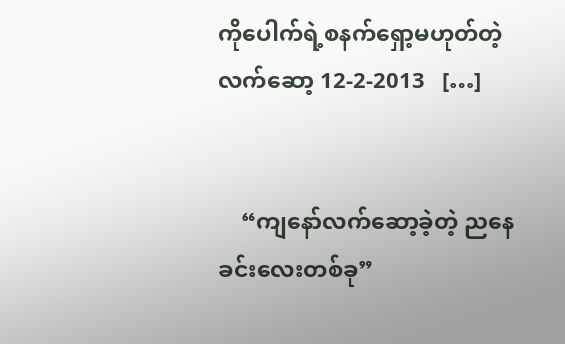ကိုပေါက်ရဲ့စနက်ရှော့မဟုတ်တဲ့လက်ဆော့ 12-2-2013   […]


    “ကျနော်လက်ဆော့ခဲ့တဲ့ ညနေခင်းလေးတစ်ခု”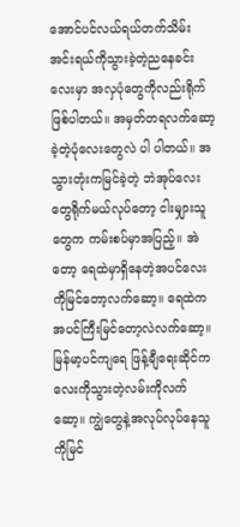အောင်ပင်လယ်ရယ်တက်သိမ်းအင်းရယ်ကိုသွားခဲ့တဲ့ညနေခင်းလေးမှာ အလှပုံတွေကိုလည်းရိုက်ဖြစ်ပါတယ်။ အမှတ်တရလက်ဆော့ခဲ့တဲ့ပုံလေးတွေလဲ ပါ ပါတယ်။ အသွားတုံးကမြင်ခဲ့တဲ့ ဘဲအုပ်လေးတွေရိုက်မယ်လုပ်တော့ ငါးမျှားသူတွေက ကမ်းစပ်မှာအပြည့်။ အဲတော့ ရေထဲမှာရှိနေတဲ့အပင်လေးကိုမြင်တော့လက်ဆော့။ ရေထဲက အပင်ကြီးမြင်တော့လဲလက်ဆော့။ မြန်မာ့ပင်ကျရေ ဖြန့်ချီရေးဆိုင်ကလေးကိုသွားတဲ့လမ်းကိုလက်ဆော့။ ကျွဲတွေနဲ့အလုပ်လုပ်နေသူကိုမြင်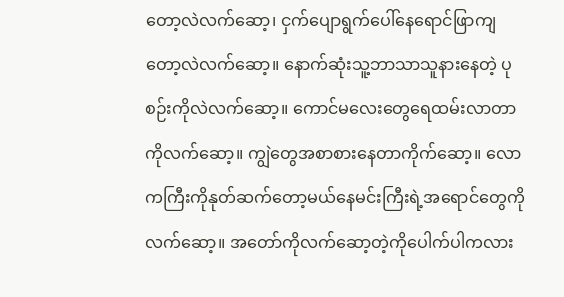တော့လဲလက်ဆော့၊ ငှက်ပျောရွက်ပေါ်နေရောင်ဖြာကျတော့လဲလက်ဆော့။ နောက်ဆုံးသူ့ဘာသာသူနားနေတဲ့ ပုစဉ်းကိုလဲလက်ဆော့။ ကောင်မလေးတွေရေထမ်းလာတာကိုလက်ဆော့။ ကျွဲတွေအစာစားနေတာကိုက်ဆော့။ လောကကြီးကိုနုတ်ဆက်တော့မယ်နေမင်းကြီးရဲ့အရောင်တွေကိုလက်ဆော့။ အတော်ကိုလက်ဆော့တဲ့ကိုပေါက်ပါကလား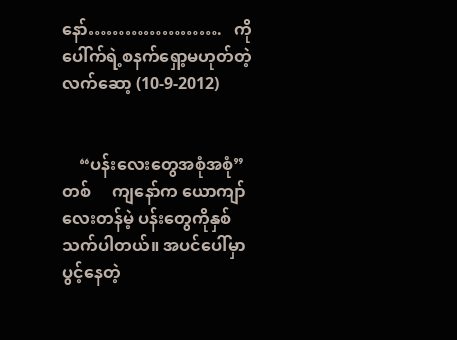နော်………………….   ကိုပေါ်က်ရဲ့စနက်ရှော့မဟုတ်တဲ့လက်ဆော့ (10-9-2012)


    “ပန်းလေးတွေအစုံအစုံ” တစ်     ကျနော်က ယောကျာ်လေးတန်မဲ့ ပန်းတွေကိုနှစ်သက်ပါတယ်။ အပင်ပေါ်မှာပွင့်နေတဲ့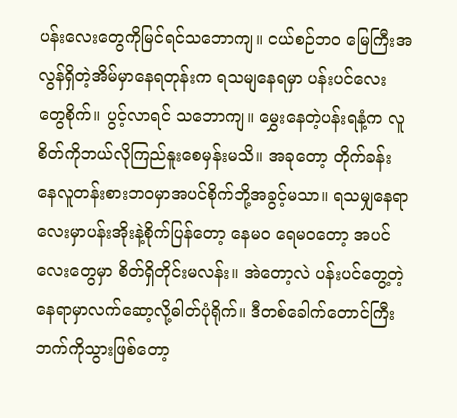ပန်းလေးတွေကိုမြင်ရင်သဘောကျ။ ငယ်စဉ်ဘဝ မြေကြီးအလွန်ရှိတဲ့အိမ်မှာနေရတုန်းက ရသမျနေရမှာ ပန်းပင်လေးတွေစိုက်။ ပွင့်လာရင် သဘောကျ။ မွှေးနေတဲ့ပန်းရနံ့က လူစိတ်ကိုဘယ်လိုကြည်နူးစေမှန်းမသိ။ အခုတော့ တိုက်ခန်းနေလူတန်းစားဘဝမှာအပင်စိုက်ဘို့အခွင့်မသာ။ ရသမျှနေရာလေးမှာပန်းအိုးနဲ့စိုက်ပြန်တော့ နေမဝ ရေမဝတော့ အပင်လေးတွေမှာ စိတ်ရှိတိုင်းမလန်း။ အဲတော့လဲ ပန်းပင်တွေ့တဲ့နေရာမှာလက်ဆော့လို့ဓါတ်ပုံရိုက်။ ဒီတစ်ခေါက်တောင်ကြီးဘက်ကိုသွားဖြစ်တော့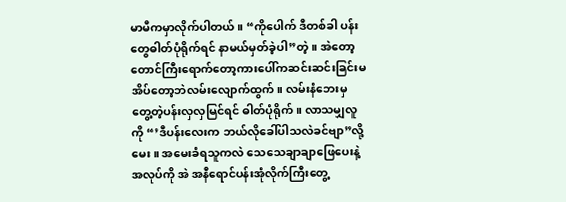မာမီကမှာလိုက်ပါတယ်။ “ကိုပေါက် ဒီတစ်ခါ ပန်းတွေဓါတ်ပုံရိုက်ရင် နာမယ်မှတ်ခဲ့ပါ”တဲ့။ အဲတော့တောင်ကြီးရောက်တော့ကားပေါ်ကဆင်းဆင်းခြင်းမအိပ်တော့ဘဲလမ်းလျောက်ထွက်။ လမ်းနံဘေးမှ တွေ့တဲ့ပန်းလှလှမြင်ရင် ဓါတ်ပုံရိုက်။ လာသမျှလူကို “’ဒီပန်းလေးက ဘယ်လိုခေါ်ပါသလဲခင်ဗျာ”လို့မေး။ အမေးခံရသူကလဲ သေသေချာချာဖြေပေးနဲ့ အလုပ်ကို အဲ အနီရောင်ပန်းအုံလိုက်ကြီးတွေ့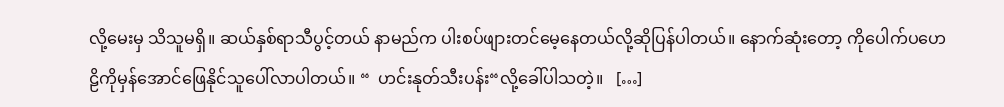လို့မေးမှ သိသူမရှိ။ ဆယ်နှစ်ရာသီပွင့်တယ် နာမည်က ပါးစပ်ဖျားတင်မေ့နေတယ်လို့ဆိုပြန်ပါတယ်။ နောက်ဆုံးတော့ ကိုပေါက်ပဟေဠိကိုမှန်အောင်ဖြေနိုင်သူပေါ်လာပါတယ်။ “  ဟင်းနုတ်သီးပန်း“လို့ခေါ်ပါသတဲ့။   […]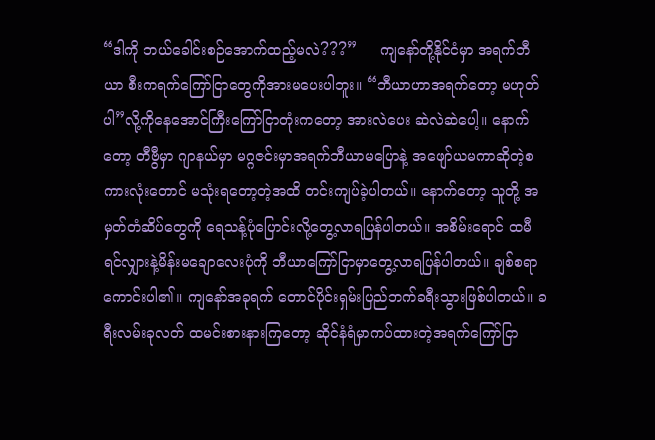“ဒါကို ဘယ်ခေါင်းစဉ်အောက်ထည့်မလဲ???”     ကျနော်တို့နိုင်ငံမှာ အရက်ဘီယာ စီးကရက်ကြော်ငြာတွေကိုအားမပေးပါဘူး။ “ဘီယာဟာအရက်တော့ မဟုတ်ပါ”လို့ကိုနေအောင်ကြီးကြော်ငြာတုံးကတော့ အားလဲပေး ဆဲလဲဆဲပေါ့။ နောက်တော့ တီဗွီမှာ ဂျာနယ်မှာ မဂ္ဂဇင်းမှာအရက်ဘီယာမပြောနဲ့ အဖျော်ယမကာဆိုတဲ့စကားလုံးတောင် မသုံးရတော့တဲ့အထိ တင်းကျပ်ခဲ့ပါတယ်။ နောက်တော့ သူတို့ အမှတ်တံဆိပ်တွေကို ရေသန့်ပုံပြောင်းလို့တွေ့လာရပြန်ပါတယ်။ အစိမ်းရောင် ထမီရင်လျှားနဲ့မိန်းမချောလေးပုံကို ဘီယာကြော်ငြာမှာတွေ့လာရပြန်ပါတယ်။ ချစ်စရာကောင်းပါ၏။ ကျနော်အခုရက် တောင်ပိုင်းရှမ်းပြည်ဘက်ခရီးသွားဖြစ်ပါတယ်။ ခရီးလမ်းခုလတ် ထမင်းစားနားကြတော့ ဆိုင်နံရံမှာကပ်ထားတဲ့အရက်ကြော်ငြာ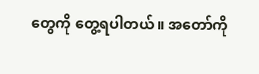တွေကို တွေ့ရပါတယ်။ အတော်ကို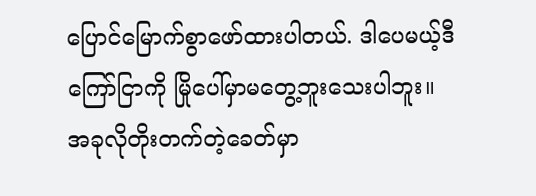ပြောင်မြောက်စွာဖော်ထားပါတယ်. ဒါပေမယ့်ဒီကြော်ငြာကို မြိုပေါ်မှာမတွေ့ဘူးသေးပါဘူး။ အခုလိုတိုးတက်တဲ့ခေတ်မှာ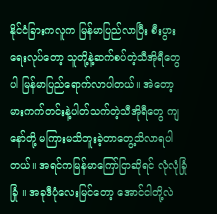နိုင်ငံခြားကလူက မြန်မာပြည်လာပြီး စီးပွားရေးလုပ်တော့ သူတို့နဲ့ဆက်စပ်တဲ့သီအိုရီတွေ ပါ မြန်မာပြည်ရောက်လာပါတယ်။ အဲတော့ မားကက်တင်းနဲ့ပါတ်သက်တဲ့သီအိုရီတွေ ကျနော်တို့ မကြားမသိဘူးခဲ့တာတွေ့သိလာရပါတယ်။ အရင်ကမြန်မာကြော်ငြာဆိုရင် လုံလုံခြုံခြုံ ။ အခုဒီပုံလေးမြင်တော့ အောင်ငါတို့လဲ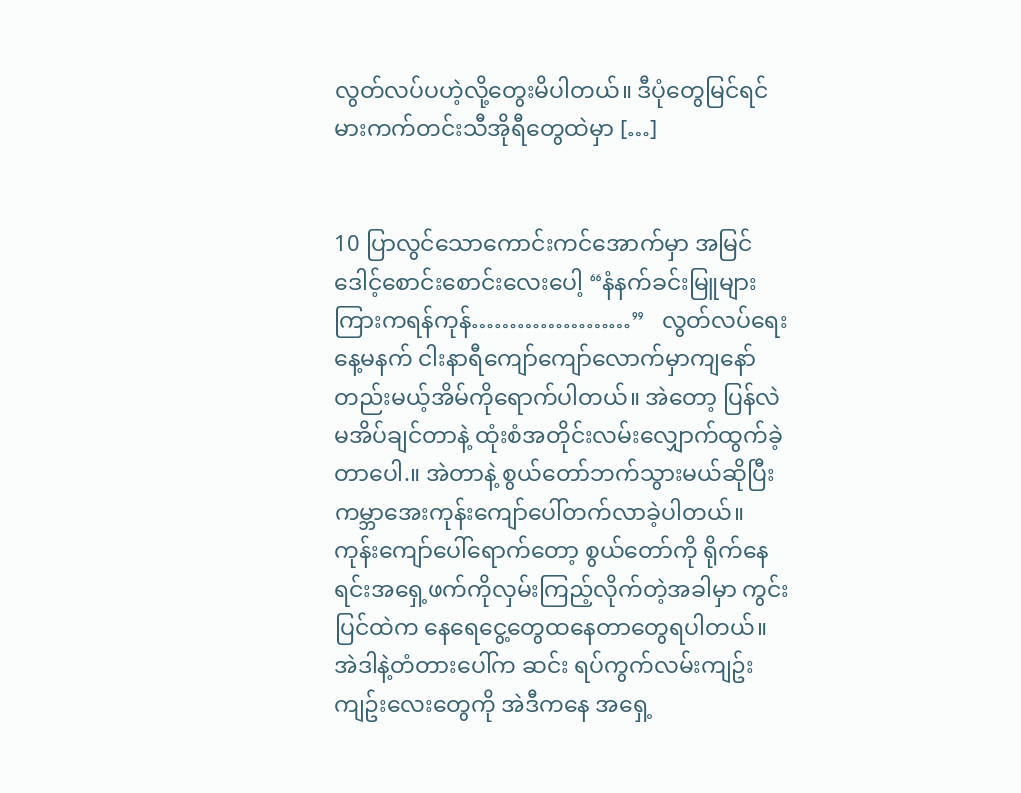လွတ်လပ်ပဟဲ့လို့တွေးမိပါတယ်။ ဒီပုံတွေမြင်ရင် မားကက်တင်းသီအိုရီတွေထဲမှာ […]


10 ပြာလွင်သောကောင်းကင်အောက်မှာ အမြင်ဒေါင့်စောင်းစောင်းလေးပေါ့ “နံနက်ခင်းမြူများကြားကရန်ကုန်…………………”   လွတ်လပ်ရေးနေ့မနက် ငါးနာရီကျော်ကျော်လောက်မှာကျနော်တည်းမယ့်အိမ်ကိုရောက်ပါတယ်။ အဲတော့ ပြန်လဲမအိပ်ချင်တာနဲ့ ထုံးစံအတိုင်းလမ်းလျှောက်ထွက်ခဲ့တာပေါ.။ အဲတာနဲ့ စွယ်တော်ဘက်သွားမယ်ဆိုပြီး ကမ္ဘာအေးကုန်းကျော်ပေါ်တက်လာခဲ့ပါတယ်။ ကုန်းကျော်ပေါ်ရောက်တော့ စွယ်တော်ကို ရိုက်နေရင်းအရှေ့ဖက်ကိုလှမ်းကြည့်လိုက်တဲ့အခါမှာ ကွင်းပြင်ထဲက နေရေငွေ့တွေထနေတာတွေရပါတယ်။ အဲဒါနဲ့တံတားပေါ်က ဆင်း ရပ်ကွက်လမ်းကျဥ်းကျဥ်းလေးတွေကို အဲဒီကနေ အရှေ့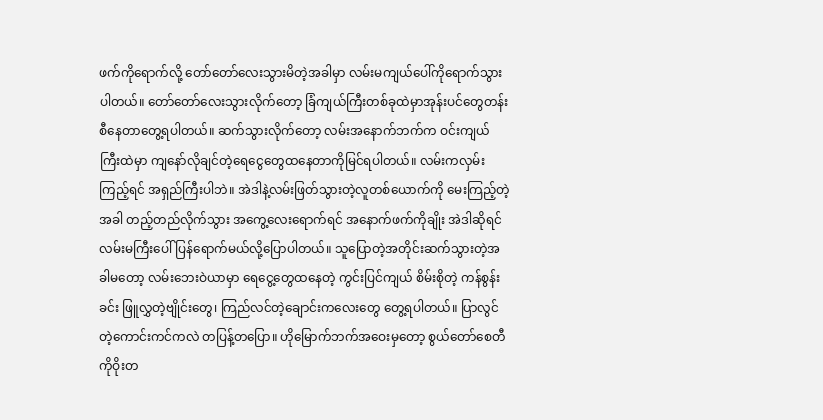ဖက်ကိုရောက်လို့ တော်တော်လေးသွားမိတဲ့အခါမှာ လမ်းမကျယ်ပေါ်ကိုရောက်သွားပါတယ်။ တော်တော်လေးသွားလိုက်တော့ ခြံကျယ်ကြီးတစ်ခုထဲမှာအုန်းပင်တွေတန်းစီနေတာတွေ့ရပါတယ်။ ဆက်သွားလိုက်တော့ လမ်းအနောက်ဘက်က ဝင်းကျယ်ကြီးထဲမှာ ကျနော်လိုချင်တဲ့ရေငွေတွေထနေတာကိုမြင်ရပါတယ်။ လမ်းကလှမ်းကြည့်ရင် အရှည်ကြီးပါဘဲ။ အဲဒါနဲ့လမ်းဖြတ်သွားတဲ့လူတစ်ယောက်ကို မေးကြည့်တဲ့အခါ တည့်တည်လိုက်သွား အကွေ့လေးရောက်ရင် အနောက်ဖက်ကိုချိုး အဲဒါဆိုရင် လမ်းမကြီးပေါ်ပြန်ရောက်မယ်လို့ပြောပါတယ်။ သူပြောတဲ့အတိုင်းဆက်သွားတဲ့အခါမတော့ လမ်းဘေးဝဲယာမှာ ရေငွေ့တွေထနေတဲ့ ကွင်းပြင်ကျယ် စိမ်းစိုတဲ့ ကန်စွန်းခင်း ဖြူလွှတဲ့ဗျိုင်းတွေ၊ ကြည်လင်တဲ့ချောင်းကလေးတွေ တွေ့ရပါတယ်။ ပြာလွင်တဲ့ကောင်းကင်ကလဲ တပြန့်တပြော။ ဟိုမြောက်ဘက်အဝေးမှတော့ စွယ်တော်စေတီကိုဝိုးတ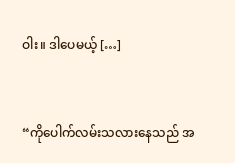ဝါး။ ဒါပေမယ့် […]


“ကိုပေါက်လမ်းသလားနေသည် အ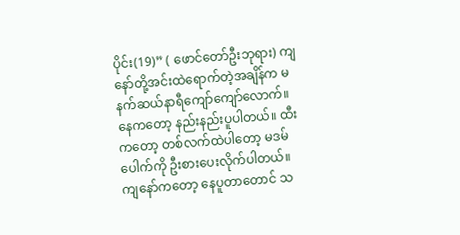ပိုင်း(19)” ( ဖောင်တော်ဦးဘုရား) ကျနော်တို့အင်းထဲရောက်တဲ့အချိန်က မနက်ဆယ်နာရီကျော်ကျော်လောက်။ နေကတော့ နည်းနည်းပူပါတယ်။ ထီးကတော့ တစ်လက်ထဲပါတော့ မဒမ်ပေါက်ကို ဦးစားပေးလိုက်ပါတယ်။ ကျနော်ကတော့ နေပူတာတောင် သ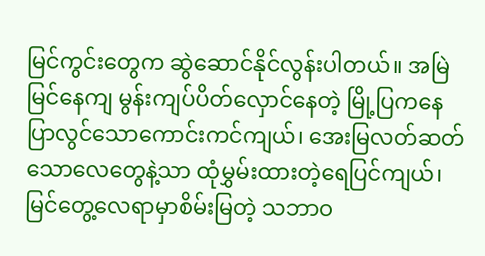မြင်ကွင်းတွေက ဆွဲဆောင်နိုင်လွန်းပါတယ်။ အမြဲမြင်နေကျ မွန်းကျပ်ပိတ်လှောင်နေတဲ့ မြို့ပြကနေ ပြာလွင်သောကောင်းကင်ကျယ်၊ အေးမြလတ်ဆတ်သောလေတွေနဲ့သာ ထုံမွှမ်းထားတဲ့ရေပြင်ကျယ်၊ မြင်တွေ့လေရာမှာစိမ်းမြတဲ့ သဘာဝ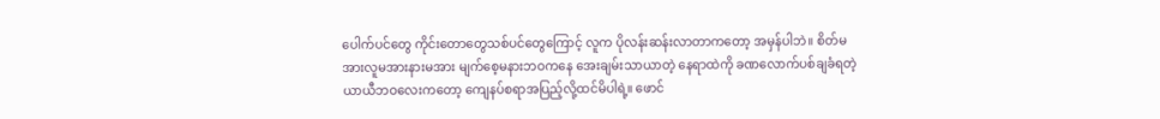ပေါက်ပင်တွေ ကိုင်းတောတွေသစ်ပင်တွေကြောင့် လူက ပိုလန်းဆန်းလာတာကတော့ အမှန်ပါဘဲ။ စိတ်မအားလူမအားနားမအား မျက်စေ့မနားဘဝကနေ အေးချမ်းသာယာတဲ့ နေရာထဲကို ခဏလောက်ပစ်ချခံရတဲ့ယာယီဘဝလေးကတော့ ကျေနပ်စရာအပြည့်လို့ထင်မိပါရဲ့။ ဖောင်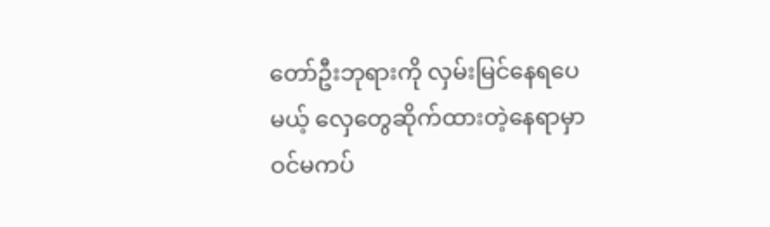တော်ဦးဘုရားကို လှမ်းမြင်နေရပေမယ့် လှေတွေဆိုက်ထားတဲ့နေရာမှာ ဝင်မကပ်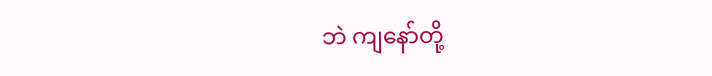ဘဲ ကျနော်တို့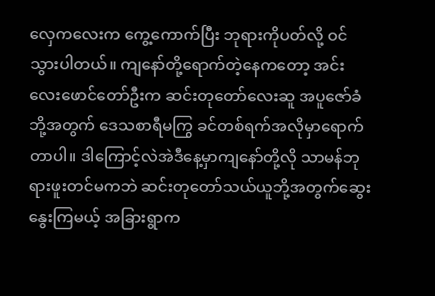လှေကလေးက ကွေ့ကောက်ပြီး ဘုရားကိုပတ်လို့ ဝင်သွားပါတယ်။ ကျနော်တို့ရောက်တဲ့နေကတော့ အင်းလေးဖောင်တော်ဦးက ဆင်းတုတော်လေးဆူ အပူဇော်ခံဘို့အတွက် ဒေသစာရီမကြွ ခင်တစ်ရက်အလိုမှာရောက်တာပါ။ ဒါကြောင့်လဲအဲဒီနေ့မှာကျနော်တို့လို သာမန်ဘုရားဖူးတင်မကဘဲ ဆင်းတုတော်သယ်ယူဘို့အတွက်ဆွေးနွေးကြမယ့် အခြားရွာက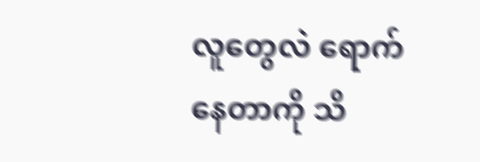လူတွေလဲ ရောက်နေတာကို သိ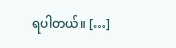ရပါတယ်။ […]